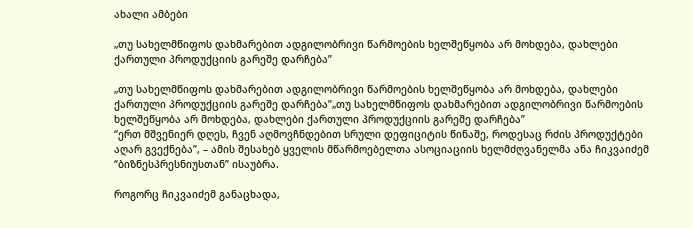ახალი ამბები

„თუ სახელმწიფოს დახმარებით ადგილობრივი წარმოების ხელშეწყობა არ მოხდება, დახლები ქართული პროდუქციის გარეშე დარჩება”

„თუ სახელმწიფოს დახმარებით ადგილობრივი წარმოების ხელშეწყობა არ მოხდება, დახლები ქართული პროდუქციის გარეშე დარჩება”„თუ სახელმწიფოს დახმარებით ადგილობრივი წარმოების ხელშეწყობა არ მოხდება, დახლები ქართული პროდუქციის გარეშე დარჩება”
“ერთ მშვენიერ დღეს, ჩვენ აღმოვჩნდებით სრული დეფიციტის წინაშე, როდესაც რძის პროდუქტები აღარ გვექნება”, – ამის შესახებ ყველის მწარმოებელთა ასოციაციის ხელმძღვანელმა ანა ჩიკვაიძემ “ბიზნესპრესნიუსთან” ისაუბრა.

როგორც ჩიკვაიძემ განაცხადა,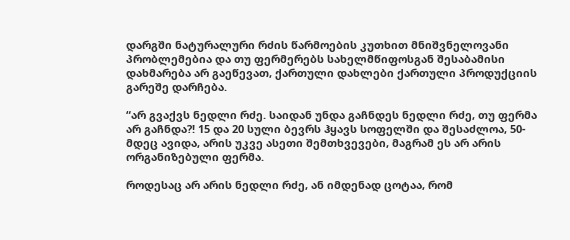დარგში ნატურალური რძის წარმოების კუთხით მნიშვნელოვანი პრობლემებია და თუ ფერმერებს სახელმწიფოსგან შესაბამისი დახმარება არ გაეწევათ, ქართული დახლები ქართული პროდუქციის გარეშე დარჩება.

“არ გვაქვს ნედლი რძე. საიდან უნდა გაჩნდეს ნედლი რძე, თუ ფერმა არ გაჩნდა?! 15 და 20 სული ბევრს ჰყავს სოფელში და შესაძლოა, 50-მდეც ავიდა, არის უკვე ასეთი შემთხვევები, მაგრამ ეს არ არის ორგანიზებული ფერმა.

როდესაც არ არის ნედლი რძე, ან იმდენად ცოტაა, რომ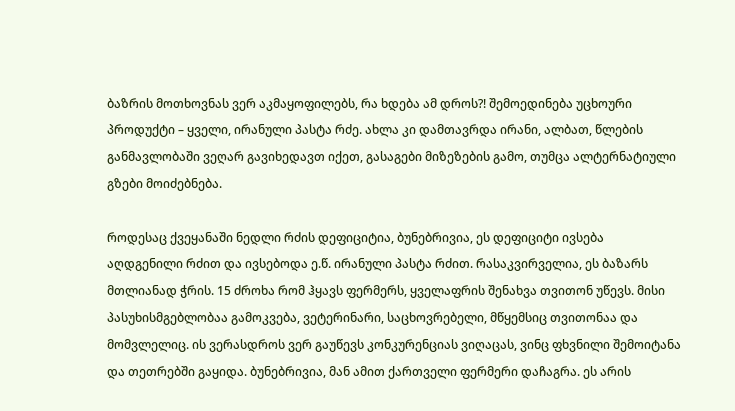ბაზრის მოთხოვნას ვერ აკმაყოფილებს, რა ხდება ამ დროს?! შემოედინება უცხოური პროდუქტი – ყველი, ირანული პასტა რძე. ახლა კი დამთავრდა ირანი, ალბათ, წლების განმავლობაში ვეღარ გავიხედავთ იქეთ, გასაგები მიზეზების გამო, თუმცა ალტერნატიული გზები მოიძებნება.

როდესაც ქვეყანაში ნედლი რძის დეფიციტია, ბუნებრივია, ეს დეფიციტი ივსება აღდგენილი რძით და ივსებოდა ე.წ. ირანული პასტა რძით. რასაკვირველია, ეს ბაზარს მთლიანად ჭრის. 15 ძროხა რომ ჰყავს ფერმერს, ყველაფრის შენახვა თვითონ უწევს. მისი პასუხისმგებლობაა გამოკვება, ვეტერინარი, საცხოვრებელი, მწყემსიც თვითონაა და მომვლელიც. ის ვერასდროს ვერ გაუწევს კონკურენციას ვიღაცას, ვინც ფხვნილი შემოიტანა და თეთრებში გაყიდა. ბუნებრივია, მან ამით ქართველი ფერმერი დაჩაგრა. ეს არის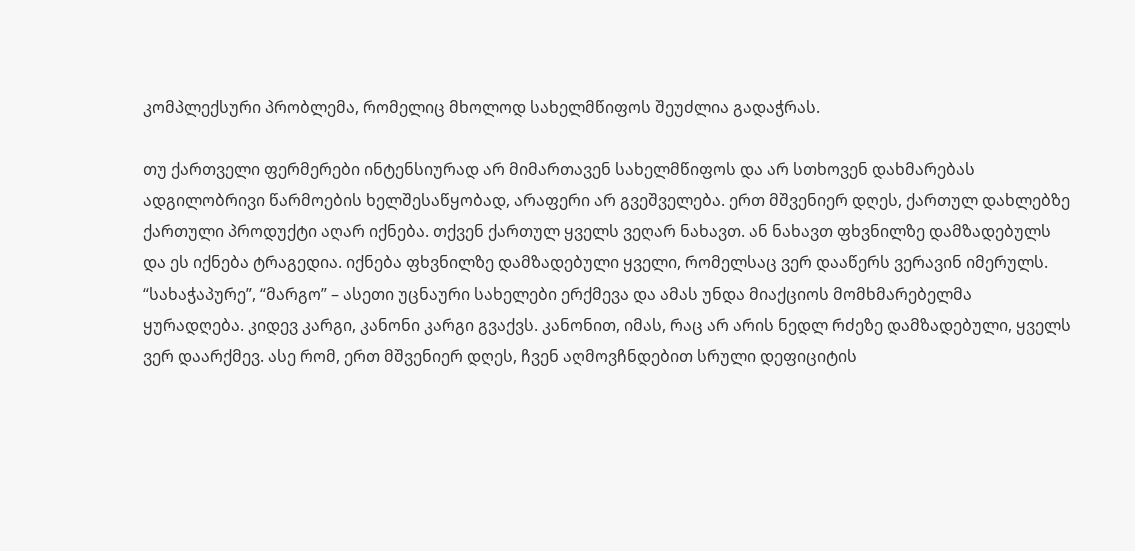კომპლექსური პრობლემა, რომელიც მხოლოდ სახელმწიფოს შეუძლია გადაჭრას.

თუ ქართველი ფერმერები ინტენსიურად არ მიმართავენ სახელმწიფოს და არ სთხოვენ დახმარებას ადგილობრივი წარმოების ხელშესაწყობად, არაფერი არ გვეშველება. ერთ მშვენიერ დღეს, ქართულ დახლებზე ქართული პროდუქტი აღარ იქნება. თქვენ ქართულ ყველს ვეღარ ნახავთ. ან ნახავთ ფხვნილზე დამზადებულს და ეს იქნება ტრაგედია. იქნება ფხვნილზე დამზადებული ყველი, რომელსაც ვერ დააწერს ვერავინ იმერულს. “სახაჭაპურე”, “მარგო” – ასეთი უცნაური სახელები ერქმევა და ამას უნდა მიაქციოს მომხმარებელმა ყურადღება. კიდევ კარგი, კანონი კარგი გვაქვს. კანონით, იმას, რაც არ არის ნედლ რძეზე დამზადებული, ყველს ვერ დაარქმევ. ასე რომ, ერთ მშვენიერ დღეს, ჩვენ აღმოვჩნდებით სრული დეფიციტის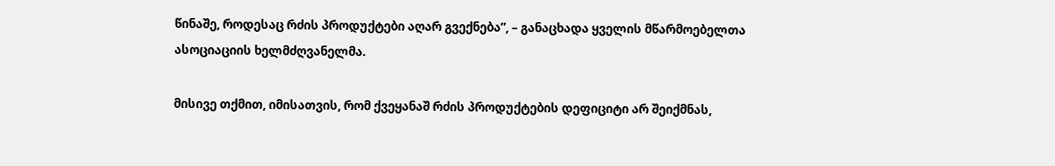წინაშე, როდესაც რძის პროდუქტები აღარ გვექნება”, – განაცხადა ყველის მწარმოებელთა ასოციაციის ხელმძღვანელმა.

მისივე თქმით, იმისათვის, რომ ქვეყანაშ რძის პროდუქტების დეფიციტი არ შეიქმნას,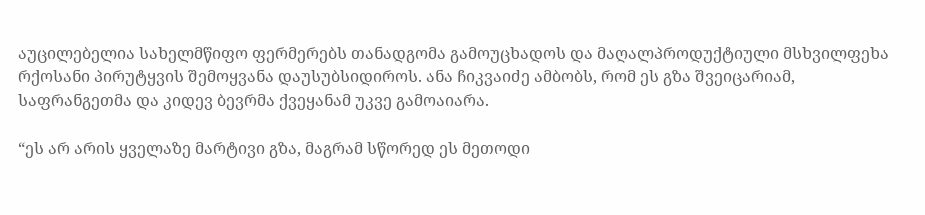აუცილებელია სახელმწიფო ფერმერებს თანადგომა გამოუცხადოს და მაღალპროდუქტიული მსხვილფეხა რქოსანი პირუტყვის შემოყვანა დაუსუბსიდიროს. ანა ჩიკვაიძე ამბობს, რომ ეს გზა შვეიცარიამ, საფრანგეთმა და კიდევ ბევრმა ქვეყანამ უკვე გამოაიარა.

“ეს არ არის ყველაზე მარტივი გზა, მაგრამ სწორედ ეს მეთოდი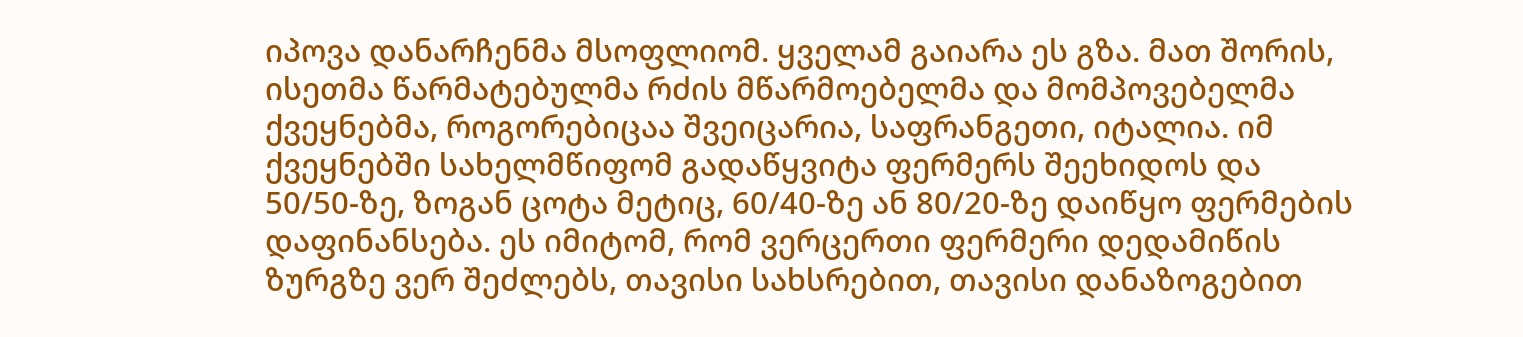იპოვა დანარჩენმა მსოფლიომ. ყველამ გაიარა ეს გზა. მათ შორის, ისეთმა წარმატებულმა რძის მწარმოებელმა და მომპოვებელმა ქვეყნებმა, როგორებიცაა შვეიცარია, საფრანგეთი, იტალია. იმ ქვეყნებში სახელმწიფომ გადაწყვიტა ფერმერს შეეხიდოს და 50/50-ზე, ზოგან ცოტა მეტიც, 60/40-ზე ან 80/20-ზე დაიწყო ფერმების დაფინანსება. ეს იმიტომ, რომ ვერცერთი ფერმერი დედამიწის ზურგზე ვერ შეძლებს, თავისი სახსრებით, თავისი დანაზოგებით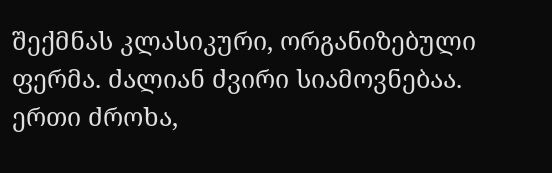შექმნას კლასიკური, ორგანიზებული ფერმა. ძალიან ძვირი სიამოვნებაა. ერთი ძროხა,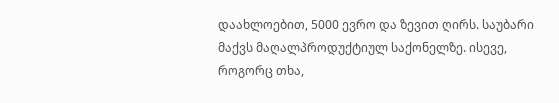დაახლოებით, 5000 ევრო და ზევით ღირს. საუბარი მაქვს მაღალპროდუქტიულ საქონელზე. ისევე, როგორც თხა,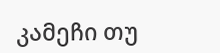კამეჩი თუ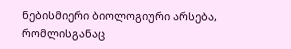ნებისმიერი ბიოლოგიური არსება, რომლისგანაც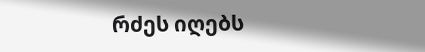რძეს იღებს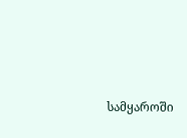სამყაროში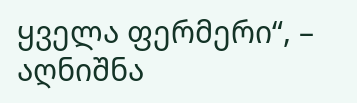ყველა ფერმერი“, – აღნიშნა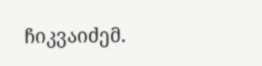ჩიკვაიძემ.